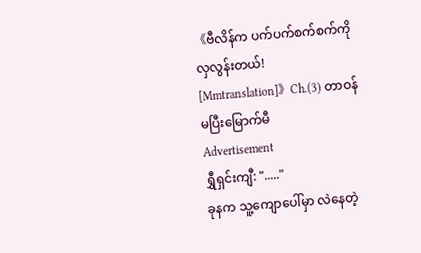《ဗီလိန်က ပက်ပက်စက်စက်ကို လှလွန်းတယ်! [Mmtranslation]》Ch.(3) တာဝန်မပြီးမြောက်မီ
Advertisement
ရွှီရှင်းကျီ: "....."
ခုနက သူ့ကျောပေါ်မှာ လဲနေတဲ့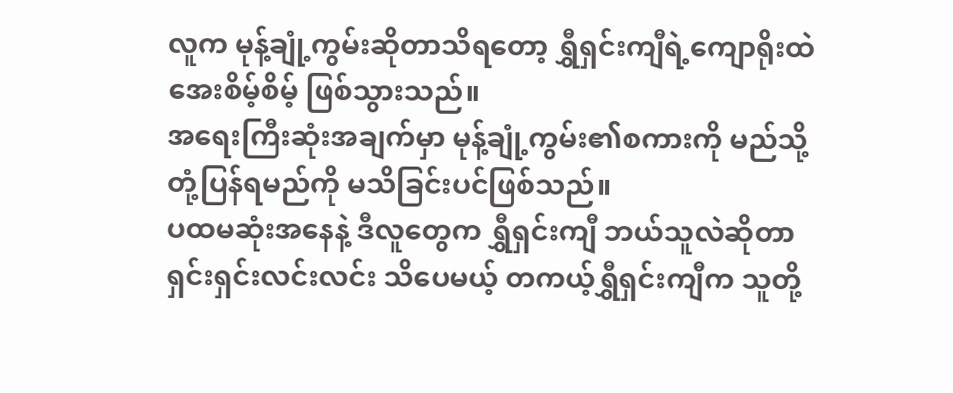လူက မုန့်ချုံ့ကွမ်းဆိုတာသိရတော့ ရွှီရှင်းကျီရဲ့ကျောရိုးထဲ အေးစိမ့်စိမ့် ဖြစ်သွားသည်။
အရေးကြီးဆုံးအချက်မှာ မုန့်ချုံ့ကွမ်း၏စကားကို မည်သို့တုံ့ပြန်ရမည်ကို မသိခြင်းပင်ဖြစ်သည်။
ပထမဆုံးအနေနဲ့ ဒီလူတွေက ရွှီရှင်းကျီ ဘယ်သူလဲဆိုတာ ရှင်းရှင်းလင်းလင်း သိပေမယ့် တကယ့်ရွှီရှင်းကျီက သူတို့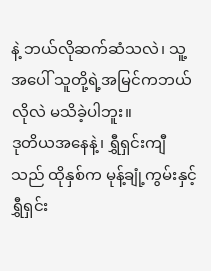နဲ့ ဘယ်လိုဆက်ဆံသလဲ၊ သူ့အပေါ် သူတို့ရဲ့အမြင်ကဘယ်လိုလဲ မသိခဲ့ပါဘူး။
ဒုတိယအနေနဲ့၊ ရွှီရှင်းကျီသည် ထိုနှစ်က မုန့်ချုံ့ကွမ်းနှင့် ရွှီရှင်း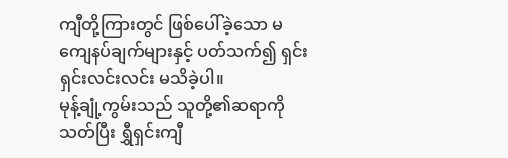ကျီတို့ကြားတွင် ဖြစ်ပေါ်ခဲ့သော မကျေနပ်ချက်များနှင့် ပတ်သက်၍ ရှင်းရှင်းလင်းလင်း မသိခဲ့ပါ။
မုန့်ချုံ့ကွမ်းသည် သူတို့၏ဆရာကိုသတ်ပြီး ရွှီရှင်းကျီ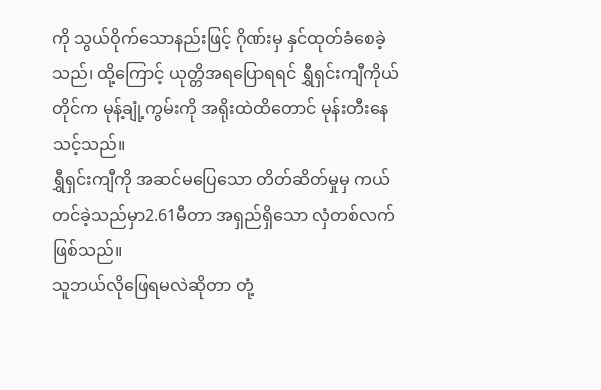ကို သွယ်ဝိုက်သောနည်းဖြင့် ဂိုဏ်းမှ နှင်ထုတ်ခံစေခဲ့သည်၊ ထို့ကြောင့် ယုတ္တိအရပြောရရင် ရွှီရှင်းကျီကိုယ်တိုင်က မုန့်ချုံ့ကွမ်းကို အရိုးထဲထိတောင် မုန်းတီးနေသင့်သည်။
ရွှီရှင်းကျီကို အဆင်မပြေသော တိတ်ဆိတ်မှုမှ ကယ်တင်ခဲ့သည်မှာ2.61မီတာ အရှည်ရှိသော လှံတစ်လက်ဖြစ်သည်။
သူဘယ်လိုဖြေရမလဲဆိုတာ တုံ့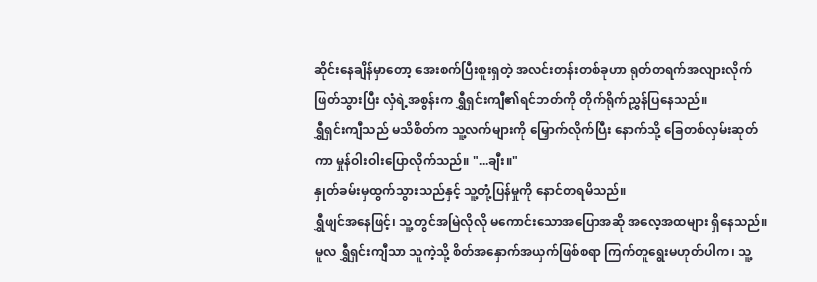ဆိုင်းနေချိန်မှာတော့ အေးစက်ပြီးစူးရှတဲ့ အလင်းတန်းတစ်ခုဟာ ရုတ်တရက်အလျားလိုက် ဖြတ်သွားပြီး လှံရဲ့အစွန်းက ရွှီရှင်းကျီ၏ရင်ဘတ်ကို တိုက်ရိုက်ညွှန်ပြနေသည်။
ရွှီရှင်းကျီသည် မသိစိတ်က သူ့လက်များကို မြှောက်လိုက်ပြီး နောက်သို့ ခြေတစ်လှမ်းဆုတ်ကာ မှုန်ဝါးဝါးပြောလိုက်သည်။ "...ချီး။"
နှုတ်ခမ်းမှထွက်သွားသည်နှင့် သူ့တုံ့ပြန်မှုကို နောင်တရမိသည်။
ရွှီဖျင်အနေဖြင့်၊ သူ့တွင်အမြဲလိုလို မကောင်းသောအပြောအဆို အလေ့အထများ ရှိနေသည်။ မူလ ရွှီရှင်းကျီသာ သူကဲ့သို့ စိတ်အနှောက်အယှက်ဖြစ်စရာ ကြက်တူရွေးမဟုတ်ပါက၊ သူ့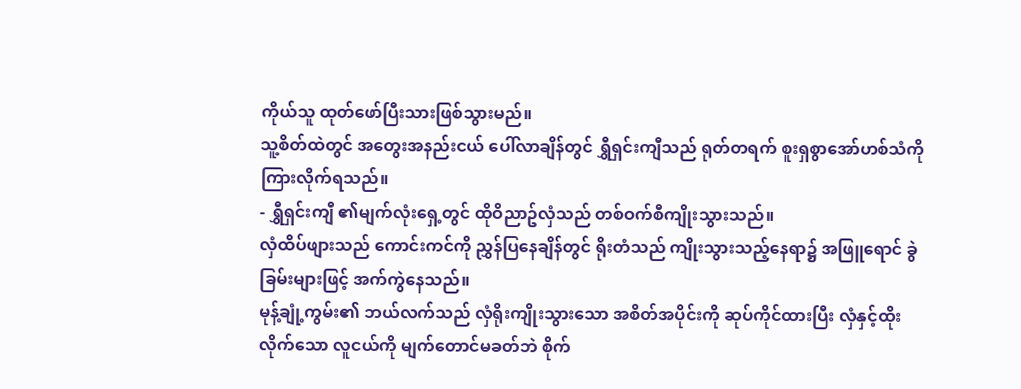ကိုယ်သူ ထုတ်ဖော်ပြီးသားဖြစ်သွားမည်။
သူ့စိတ်ထဲတွင် အတွေးအနည်းငယ် ပေါ်လာချိန်တွင် ရွှီရှင်းကျီသည် ရုတ်တရက် စူးရှစွာအော်ဟစ်သံကို ကြားလိုက်ရသည်။
- ရွှီရှင်းကျီ ၏မျက်လုံးရှေ့တွင် ထိုဝိညာဥ်လှံသည် တစ်ဝက်စီကျိုးသွားသည်။
လှံထိပ်ဖျားသည် ကောင်းကင်ကို ညွှန်ပြနေချိန်တွင် ရိုးတံသည် ကျိုးသွားသည့်နေရာ၌ အဖြူရောင် ခွဲခြမ်းများဖြင့် အက်ကွဲနေသည်။
မုန့်ချုံ့ကွမ်း၏ ဘယ်လက်သည် လှံရိုးကျိုးသွားသော အစိတ်အပိုင်းကို ဆုပ်ကိုင်ထားပြီး လှံနှင့်ထိုးလိုက်သော လူငယ်ကို မျက်တောင်မခတ်ဘဲ စိုက်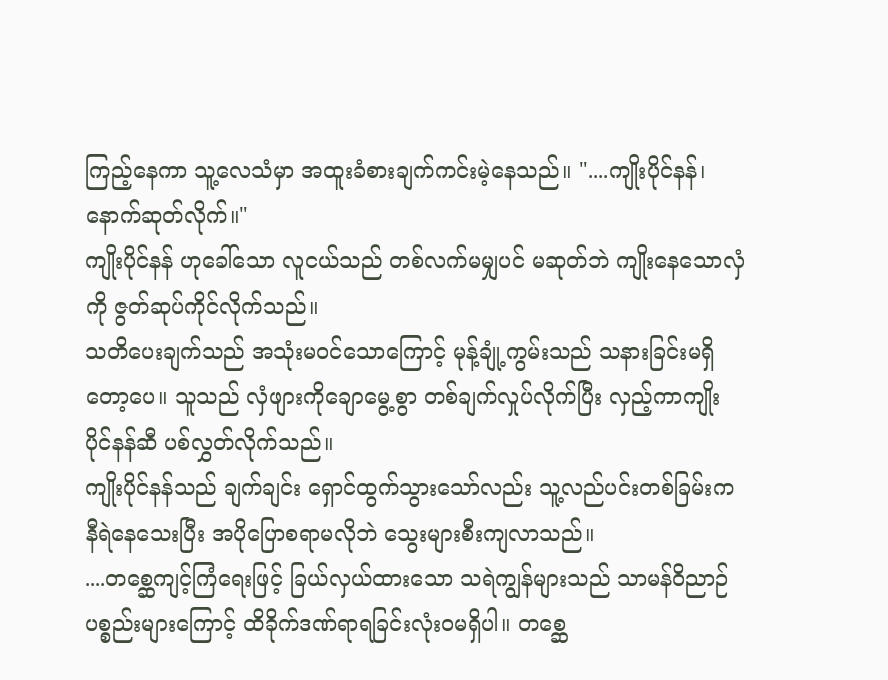ကြည့်နေကာ သူ့လေသံမှာ အထူးခံစားချက်ကင်းမဲ့နေသည်။ "....ကျိုးပိုင်နန်၊ နောက်ဆုတ်လိုက်။"
ကျိုးပိုင်နန် ဟုခေါ်သော လူငယ်သည် တစ်လက်မမျှပင် မဆုတ်ဘဲ ကျိုးနေသောလှံကို ဇွတ်ဆုပ်ကိုင်လိုက်သည်။
သတိပေးချက်သည် အသုံးမဝင်သောကြောင့် မုန့်ချုံ့ကွမ်းသည် သနားခြင်းမရှိတော့ပေ။ သူသည် လှံဖျားကိုချောမွေ့စွာ တစ်ချက်လှုပ်လိုက်ပြီး လှည့်ကာကျိုးပိုင်နန်ဆီ ပစ်လွှတ်လိုက်သည်။
ကျိုးပိုင်နန်သည် ချက်ချင်း ရှောင်ထွက်သွားသော်လည်း သူ့လည်ပင်းတစ်ခြမ်းက နီရဲနေသေးပြီး အပိုပြောစရာမလိုဘဲ သွေးများစီးကျလာသည်။
....တစ္ဆေကျင့်ကြံရေးဖြင့် ခြယ်လှယ်ထားသော သရဲကျွန်များသည် သာမန်ဝိညာဉ်ပစ္စည်းများကြောင့် ထိခိုက်ဒဏ်ရာရခြင်းလုံးဝမရှိပါ။ တစ္ဆေ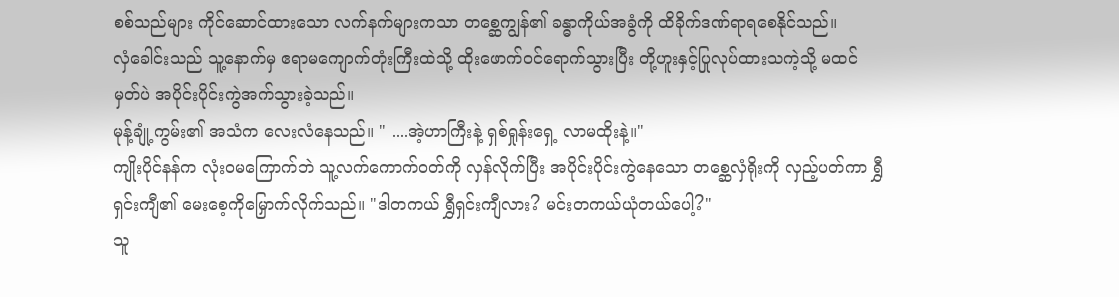စစ်သည်များ ကိုင်ဆောင်ထားသော လက်နက်များကသာ တစ္ဆေကျွန်၏ ခန္ဓာကိုယ်အခွံကို ထိခိုက်ဒဏ်ရာရစေနိုင်သည်။
လှံခေါင်းသည် သူ့နောက်မှ ဧရာမကျောက်တုံးကြီးထဲသို့ ထိုးဖောက်ဝင်ရောက်သွားပြီး တို့ဟူးနှင့်ပြုလုပ်ထားသကဲ့သို့ မထင်မှတ်ပဲ အပိုင်းပိုင်းကွဲအက်သွားခဲ့သည်။
မုန့်ချုံ့ကွမ်း၏ အသံက လေးလံနေသည်။ " ....အဲ့ဟာကြီးနဲ့ ရှစ်ရှုန်းရှေ့ လာမထိုးနဲ့။"
ကျိုးပိုင်နန်က လုံးဝမကြောက်ဘဲ သူ့လက်ကောက်ဝတ်ကို လှန်လိုက်ပြီး အပိုင်းပိုင်းကွဲနေသော တစ္ဆေလှံရိုးကို လှည့်ပတ်ကာ ရွှီရှင်းကျီ၏ မေးစေ့ကိုမြှောက်လိုက်သည်။ "ဒါတကယ် ရွှီရှင်းကျီလား? မင်းတကယ်ယုံတယ်ပေါ့?"
သူ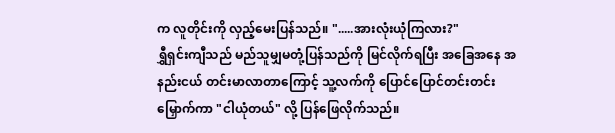က လူတိုင်းကို လှည့်မေးပြန်သည်။ ".....အားလုံးယုံကြလား?"
ရွှီရှင်းကျီသည် မည်သူမျှမတုံ့ပြန်သည်ကို မြင်လိုက်ရပြီး အခြေအနေ အနည်းငယ် တင်းမာလာတာကြောင့် သူ့လက်ကို ပြောင်ပြောင်တင်းတင်း မြှောက်ကာ "ငါယုံတယ်" လို့ ပြန်ဖြေလိုက်သည်။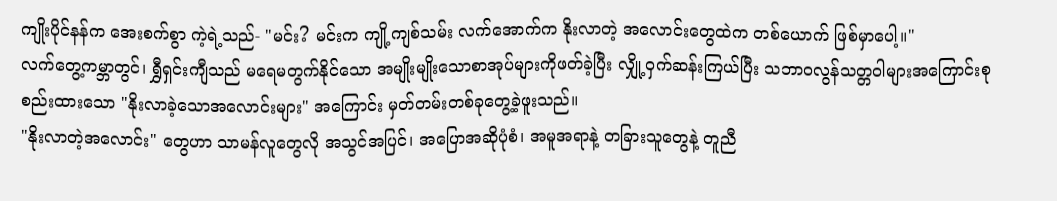ကျိုးပိုင်နန်က အေးစက်စွာ ကဲ့ရဲ့သည်- "မင်း? မင်းက ကျို့ကျစ်သမ်း လက်အောက်က နိုးလာတဲ့ အလောင်းတွေထဲက တစ်ယောက် ဖြစ်မှာပေါ့။"
လက်တွေ့ကမ္ဘာတွင်၊ ရွှီရှင်းကျီသည် မရေမတွက်နိုင်သော အမျိုးမျိုးသောစာအုပ်များကိုဖတ်ခဲ့ပြီး လျှို့ဝှက်ဆန်းကြယ်ပြီး သဘာဝလွန်သတ္တဝါများအကြောင်းစုစည်းထားသော "နိုးလာခဲ့သောအလောင်းများ" အကြောင်း မှတ်တမ်းတစ်ခုတွေ့ခဲ့ဖူးသည်။
"နိုးလာတဲ့အလောင်း" တွေဟာ သာမန်လူတွေလို အသွင်အပြင်၊ အပြောအဆိုပုံစံ၊ အမူအရာနဲ့ တခြားသူတွေနဲ့ တူညီ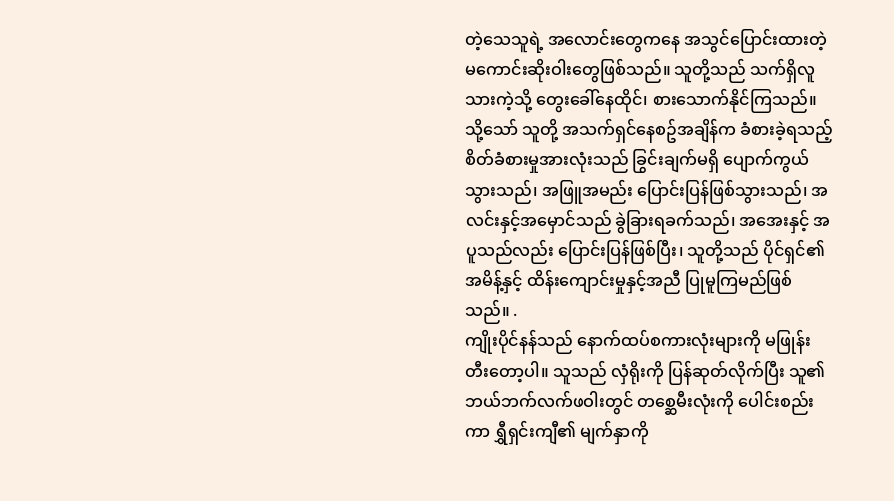တဲ့သေသူရဲ့ အလောင်းတွေကနေ အသွင်ပြောင်းထားတဲ့ မကောင်းဆိုးဝါးတွေဖြစ်သည်။ သူတို့သည် သက်ရှိလူသားကဲ့သို့ တွေးခေါ်နေထိုင်၊ စားသောက်နိုင်ကြသည်။ သို့သော် သူတို့ အသက်ရှင်နေစဥ်အချိန်က ခံစားခဲ့ရသည့် စိတ်ခံစားမှုအားလုံးသည် ခြွင်းချက်မရှိ ပျောက်ကွယ်သွားသည်၊ အဖြူအမည်း ပြောင်းပြန်ဖြစ်သွားသည်၊ အလင်းနှင့်အမှောင်သည် ခွဲခြားရခက်သည်၊ အအေးနှင့် အပူသည်လည်း ပြောင်းပြန်ဖြစ်ပြီး၊ သူတို့သည် ပိုင်ရှင်၏အမိန့်နှင့် ထိန်းကျောင်းမှုနှင့်အညီ ပြုမူကြမည်ဖြစ်သည်။ .
ကျိုးပိုင်နန်သည် နောက်ထပ်စကားလုံးများကို မဖြုန်းတီးတော့ပါ။ သူသည် လှံရိုးကို ပြန်ဆုတ်လိုက်ပြီး သူ၏ဘယ်ဘက်လက်ဖဝါးတွင် တစ္ဆေမီးလုံးကို ပေါင်းစည်းကာ ရွှီရှင်းကျီ၏ မျက်နှာကို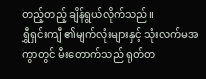တည့်တည့် ချိန်ရွယ်လိုက်သည်။
ရွှီရှင်းကျီ ၏မျက်လုံးများနှင့် သုံးလက်မအကွာတွင် မီးတောက်သည် ရုတ်တ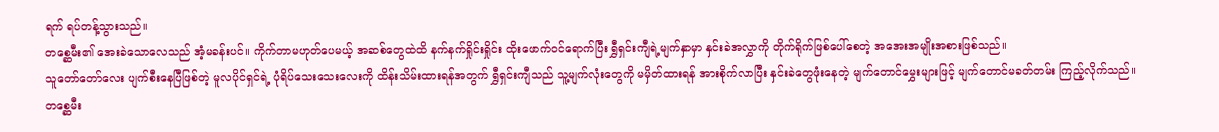ရက် ရပ်တန့်သွားသည်။
တစ္ဆေမီး၏ အေးခဲသောလေသည် အံ့မခန်းပင်။ ကိုက်တာမဟုတ်ပေမယ့် အဆစ်တွေထဲထိ နက်နက်ရှိုင်းရှိုင်း ထိုးဖောက်ဝင်ရောက်ပြီး ရွှီရှင်းကျီရဲ့မျက်နှာမှာ နှင်းခဲအလွှာကို တိုက်ရိုက်ဖြစ်ပေါ်စေတဲ့ အအေးအမျိုးအစားဖြစ်သည်။
သူတော်တော်လေး ပျက်စီးနေပြီဖြစ်တဲ့ မူလပိုင်ရှင်ရဲ့ ပုံရိပ်သေးသေးလေးကို ထိန်းသိမ်းထားရန်အတွက် ရွှီရှင်းကျီသည် သူ့မျက်လုံးတွေကို မမှိတ်ထားရန် အားစိုက်လာပြီး နှင်းခဲတွေဖုံးနေတဲ့ မျက်တောင်မွှေးများဖြင့် မျက်တောင်မခတ်တမ်း ကြည့်လိုက်သည်။
တစ္ဆေမီး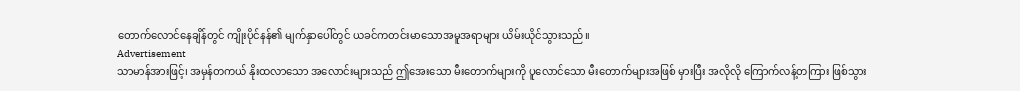တောက်လောင်နေချိန်တွင် ကျိုးပိုင်နန်၏ မျက်နှာပေါ်တွင် ယခင်ကတင်းမာသောအမူအရာများ ယိမ်းယိုင်သွားသည်။
Advertisement
သာမာန်အားဖြင့်၊ အမှန်တကယ် နိုးထလာသော အလောင်းများသည် ဤအေးသော မီးတောက်များကို ပူလောင်သော မီးတောက်များအဖြစ် မှားပြီး အလိုလို ကြောက်လန့်တကြား ဖြစ်သွား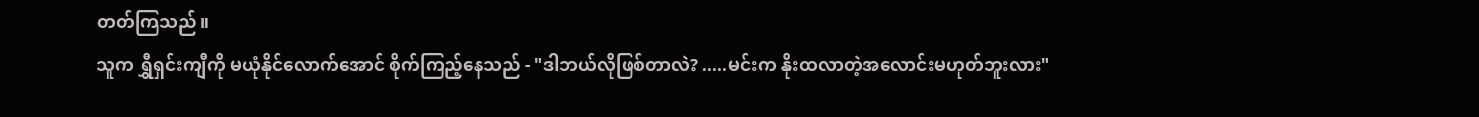တတ်ကြသည်။
သူက ရွှီရှင်းကျီကို မယုံနိုင်လောက်အောင် စိုက်ကြည့်နေသည် - "ဒါဘယ်လိုဖြစ်တာလဲ? .....မင်းက နိုးထလာတဲ့အလောင်းမဟုတ်ဘူးလား"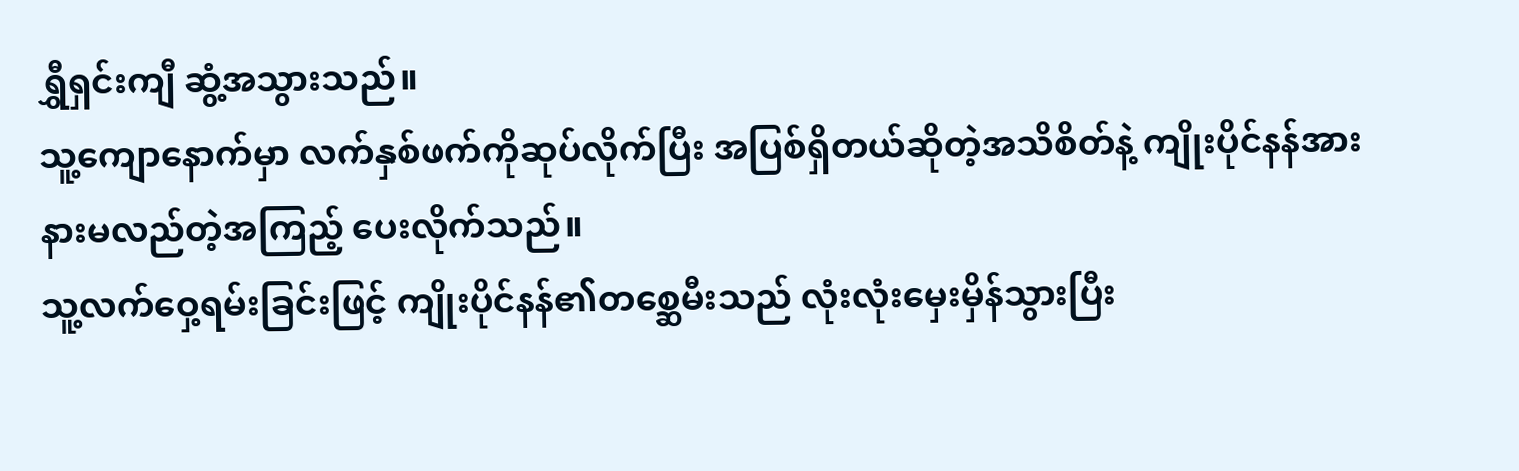ရွှီရှင်းကျီ ဆွံ့အသွားသည်။
သူ့ကျောနောက်မှာ လက်နှစ်ဖက်ကိုဆုပ်လိုက်ပြီး အပြစ်ရှိတယ်ဆိုတဲ့အသိစိတ်နဲ့ ကျိုးပိုင်နန်အား နားမလည်တဲ့အကြည့် ပေးလိုက်သည်။
သူ့လက်ဝှေ့ရမ်းခြင်းဖြင့် ကျိုးပိုင်နန်၏တစ္ဆေမီးသည် လုံးလုံးမှေးမှိန်သွားပြီး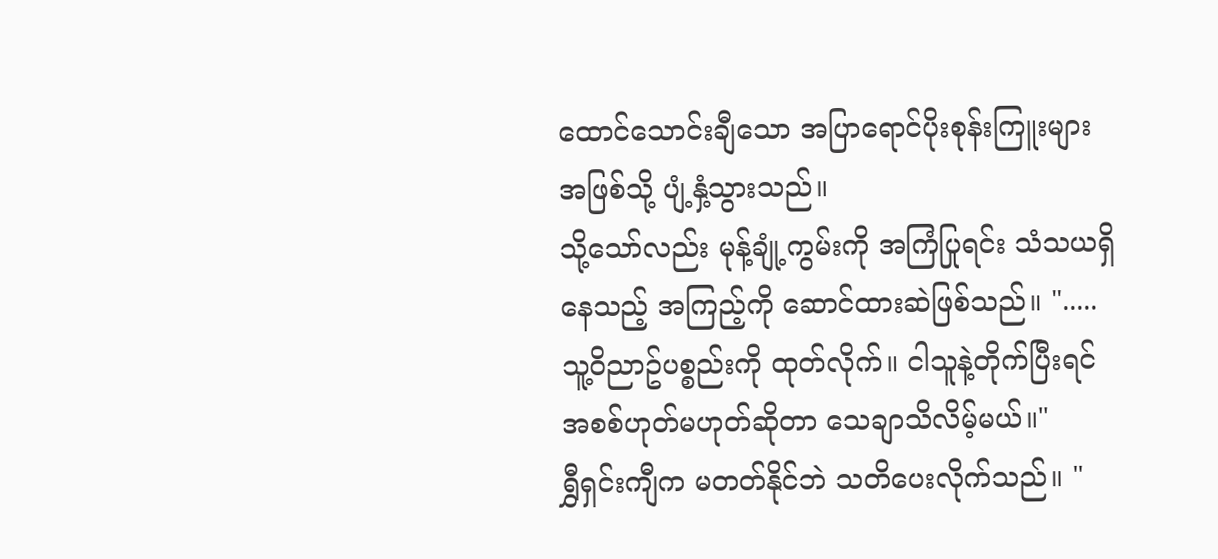ထောင်သောင်းချီသော အပြာရောင်ပိုးစုန်းကြူးများအဖြစ်သို့ ပျံ့နှံ့သွားသည်။
သို့သော်လည်း မုန့်ချုံ့ကွမ်းကို အကြံပြုရင်း သံသယရှိနေသည့် အကြည့်ကို ဆောင်ထားဆဲဖြစ်သည်။ ".....သူ့ဝိညာဥ်ပစ္စည်းကို ထုတ်လိုက်။ ငါသူနဲ့တိုက်ပြီးရင် အစစ်ဟုတ်မဟုတ်ဆိုတာ သေချာသိလိမ့်မယ်။"
ရွှီရှင်းကျီက မတတ်နိုင်ဘဲ သတိပေးလိုက်သည်။ "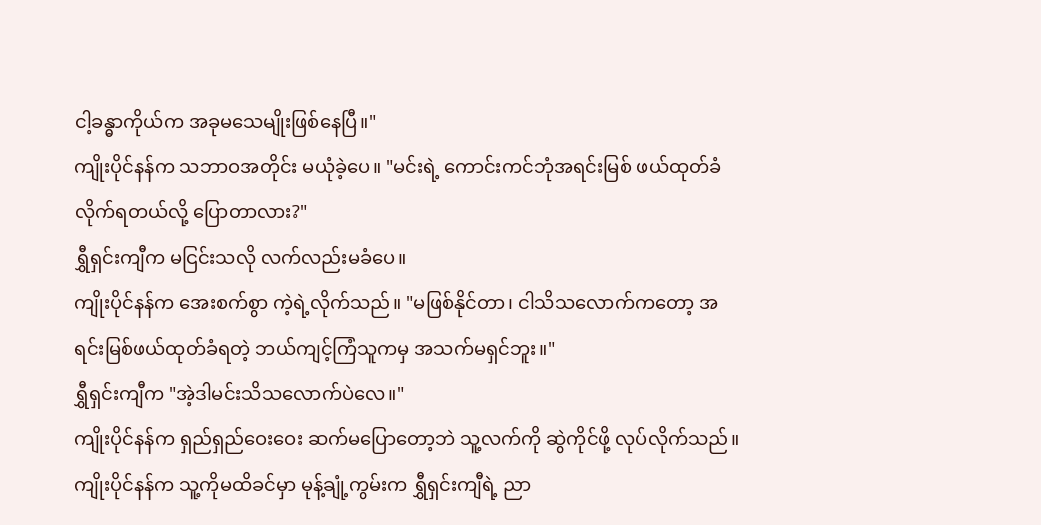ငါ့ခန္ဓာကိုယ်က အခုမသေမျိုးဖြစ်နေပြီ။"
ကျိုးပိုင်နန်က သဘာဝအတိုင်း မယုံခဲ့ပေ။ "မင်းရဲ့ ကောင်းကင်ဘုံအရင်းမြစ် ဖယ်ထုတ်ခံလိုက်ရတယ်လို့ ပြောတာလား?"
ရွှီရှင်းကျီက မငြင်းသလို လက်လည်းမခံပေ။
ကျိုးပိုင်နန်က အေးစက်စွာ ကဲ့ရဲ့လိုက်သည်။ "မဖြစ်နိုင်တာ၊ ငါသိသလောက်ကတော့ အရင်းမြစ်ဖယ်ထုတ်ခံရတဲ့ ဘယ်ကျင့်ကြံသူကမှ အသက်မရှင်ဘူး။"
ရွှီရှင်းကျီက "အဲ့ဒါမင်းသိသလောက်ပဲလေ။"
ကျိုးပိုင်နန်က ရှည်ရှည်ဝေးဝေး ဆက်မပြောတော့ဘဲ သူ့လက်ကို ဆွဲကိုင်ဖို့ လုပ်လိုက်သည်။
ကျိုးပိုင်နန်က သူ့ကိုမထိခင်မှာ မုန့်ချုံ့ကွမ်းက ရွှီရှင်းကျီရဲ့ ညာ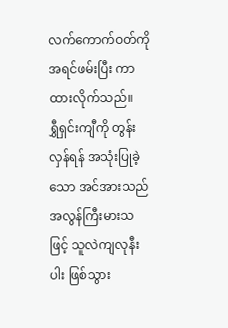လက်ကောက်ဝတ်ကို အရင်ဖမ်းပြီး ကာထားလိုက်သည်။
ရွှီရှင်းကျီကို တွန်းလှန်ရန် အသုံးပြုခဲ့သော အင်အားသည် အလွန်ကြီးမားသဖြင့် သူလဲကျလုနီးပါး ဖြစ်သွား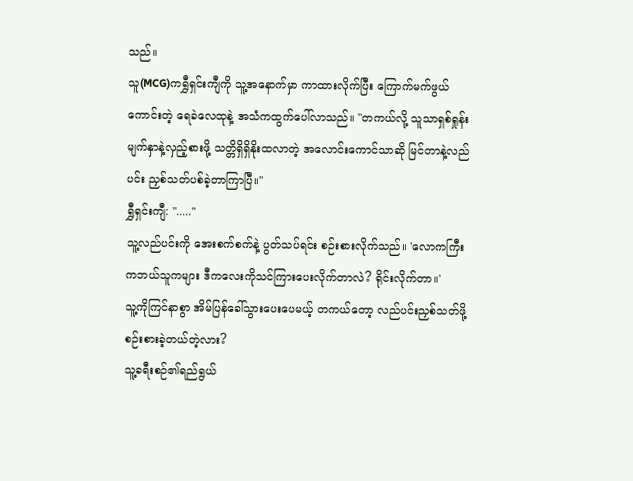သည်။
သူ(MCG)ကရွှီရှင်းကျီကို သူ့အနောက်မှာ ကာထားလိုက်ပြီး ကြောက်မက်ဖွယ်ကောင်းတဲ့ ရေခဲလေထုနဲ့ အသံကထွက်ပေါ်လာသည်။ "တကယ်လို့ သူသာရှစ်ရှုန်း မျက်နှာနဲ့လှည့်စားဖို့ သတ္တိရှိရှိနိုးထလာတဲ့ အလောင်းကောင်သာဆို မြင်တာနဲ့လည်ပင်း ညှစ်သတ်ပစ်ခဲ့တာကြာပြီ။"
ရွှီရှင်းကျီ: "....."
သူ့လည်ပင်းကို အေးစက်စက်နဲ့ ပွတ်သပ်ရင်း စဉ်းစားလိုက်သည်။ 'လောကကြီးကဘယ်သူကများ ဒီကလေးကိုသင်ကြားပေးလိုက်တာလဲ? ရိုင်းလိုက်တာ။'
သူ့ကိုကြင်နာစွာ အိမ်ပြန်ခေါ်သွားပေးပေမယ့် တကယ်တော့ လည်ပင်းညှစ်သတ်ဖို့ စဉ်းစားခဲ့တယ်တဲ့လား?
သူ့ခရီးစဉ်၏ရည်ရွယ်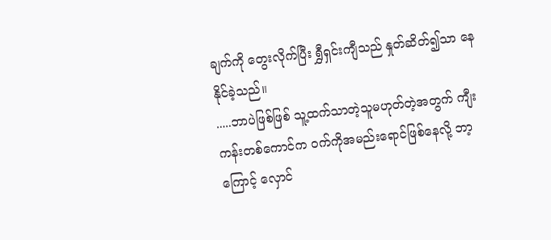ချက်ကို တွေးလိုက်ပြီး ရွှီရှင်းကျီသည် နှုတ်ဆိတ်၍သာ နေနိုင်ခဲ့သည်။
.....ဘာပဲဖြစ်ဖြစ် သူ့ထက်သာတဲ့သူမဟုတ်တဲ့အတွက် ကျီးကန်းတစ်ကောင်က ဝက်ကိုအမည်းရောင်ဖြစ်နေလို့ ဘာ့ကြောင့် လှောင်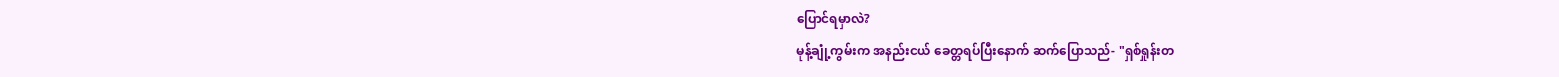ပြောင်ရမှာလဲ?
မုန့်ချုံ့ကွမ်းက အနည်းငယ် ခေတ္တရပ်ပြီးနောက် ဆက်ပြောသည်- "ရှစ်ရှုန်းတ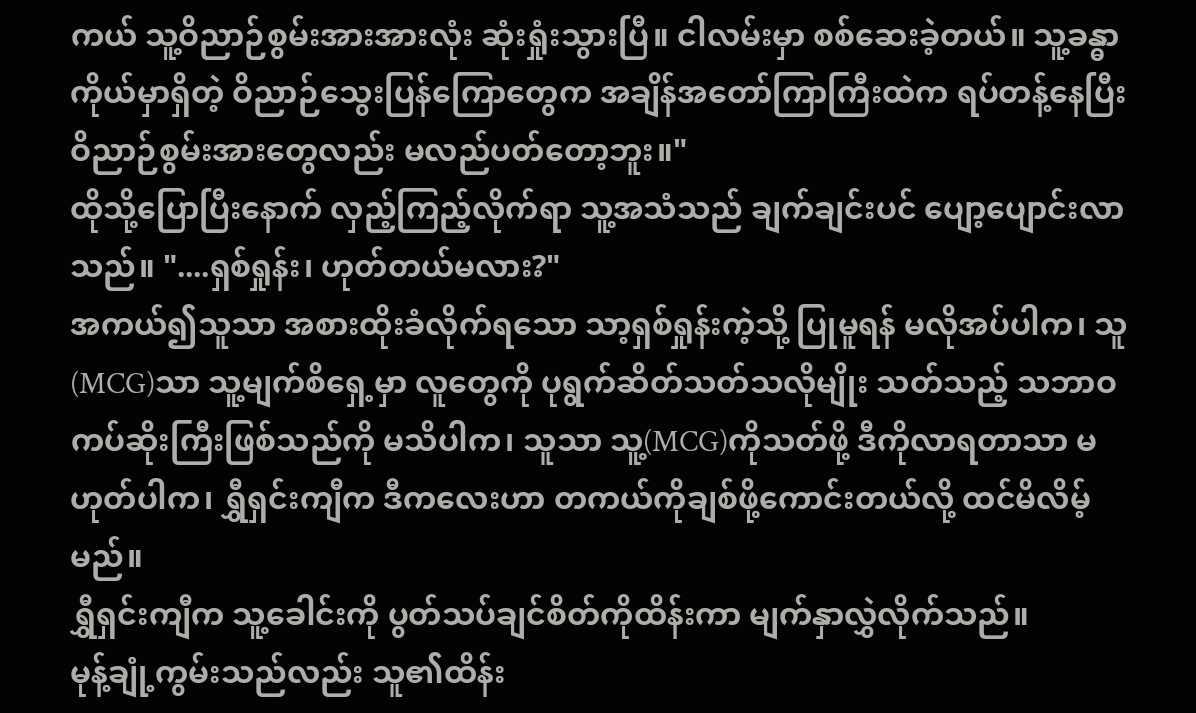ကယ် သူ့ဝိညာဉ်စွမ်းအားအားလုံး ဆုံးရှုံးသွားပြီ။ ငါလမ်းမှာ စစ်ဆေးခဲ့တယ်။ သူ့ခန္ဓာကိုယ်မှာရှိတဲ့ ဝိညာဉ်သွေးပြန်ကြောတွေက အချိန်အတော်ကြာကြီးထဲက ရပ်တန့်နေပြီး ဝိညာဉ်စွမ်းအားတွေလည်း မလည်ပတ်တော့ဘူး။"
ထိုသို့ပြောပြီးနောက် လှည့်ကြည့်လိုက်ရာ သူ့အသံသည် ချက်ချင်းပင် ပျော့ပျောင်းလာသည်။ "....ရှစ်ရှုန်း၊ ဟုတ်တယ်မလား?"
အကယ်၍သူသာ အစားထိုးခံလိုက်ရသော သာ့ရှစ်ရှုန်းကဲ့သို့ ပြုမူရန် မလိုအပ်ပါက၊ သူ(MCG)သာ သူ့မျက်စိရှေ့မှာ လူတွေကို ပုရွက်ဆိတ်သတ်သလိုမျိုး သတ်သည့် သဘာဝကပ်ဆိုးကြီးဖြစ်သည်ကို မသိပါက၊ သူသာ သူ့(MCG)ကိုသတ်ဖို့ ဒီကိုလာရတာသာ မဟုတ်ပါက၊ ရွှီရှင်းကျီက ဒီကလေးဟာ တကယ်ကိုချစ်ဖို့ကောင်းတယ်လို့ ထင်မိလိမ့်မည်။
ရွှီရှင်းကျီက သူ့ခေါင်းကို ပွတ်သပ်ချင်စိတ်ကိုထိန်းကာ မျက်နှာလွှဲလိုက်သည်။
မုန့်ချုံ့ကွမ်းသည်လည်း သူ၏ထိန်း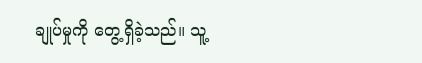ချုပ်မှုကို တွေ့ရှိခဲ့သည်။ သူ့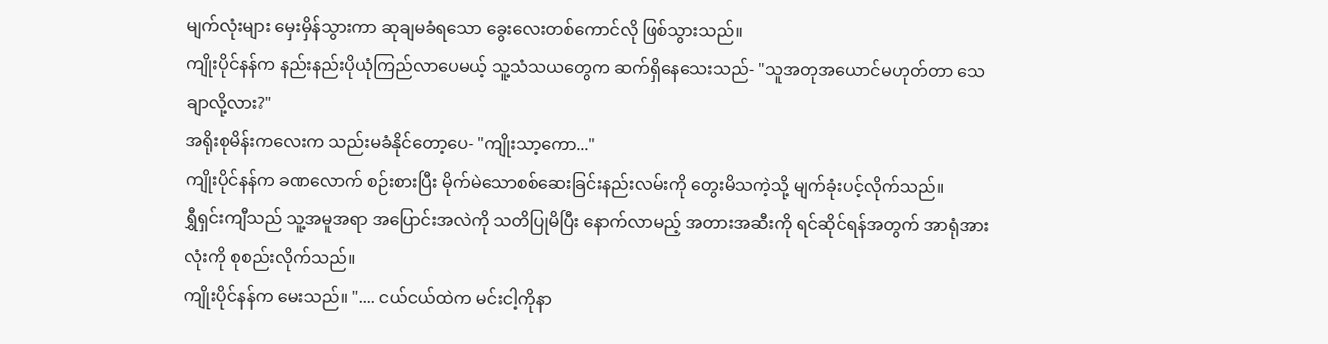မျက်လုံးများ မှေးမှိန်သွားကာ ဆုချမခံရသော ခွေးလေးတစ်ကောင်လို ဖြစ်သွားသည်။
ကျိုးပိုင်နန်က နည်းနည်းပိုယုံကြည်လာပေမယ့် သူ့သံသယတွေက ဆက်ရှိနေသေးသည်- "သူအတုအယောင်မဟုတ်တာ သေချာလို့လား?"
အရိုးစုမိန်းကလေးက သည်းမခံနိုင်တော့ပေ- "ကျိုးသာ့ကော..."
ကျိုးပိုင်နန်က ခဏလောက် စဉ်းစားပြီး မိုက်မဲသောစစ်ဆေးခြင်းနည်းလမ်းကို တွေးမိသကဲ့သို့ မျက်ခုံးပင့်လိုက်သည်။
ရွှီရှင်းကျီသည် သူ့အမူအရာ အပြောင်းအလဲကို သတိပြုမိပြီး နောက်လာမည့် အတားအဆီးကို ရင်ဆိုင်ရန်အတွက် အာရုံအားလုံးကို စုစည်းလိုက်သည်။
ကျိုးပိုင်နန်က မေးသည်။ ".... ငယ်ငယ်ထဲက မင်းငါ့ကိုနာ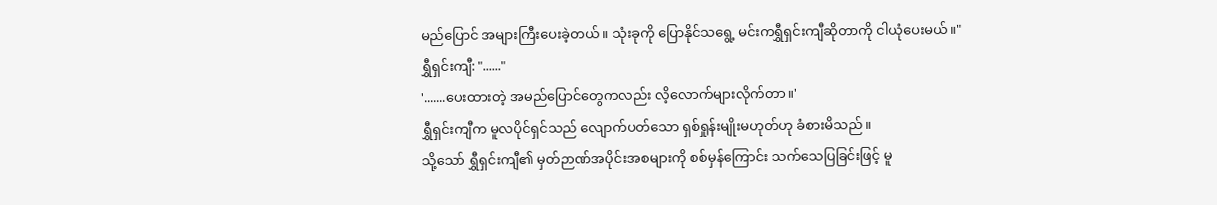မည်ပြောင် အများကြီးပေးခဲ့တယ်။ သုံးခုကို ပြောနိုင်သရွေ့ မင်းကရွှီရှင်းကျီဆိုတာကို ငါယုံပေးမယ်။"
ရွှီရှင်းကျီ: "......"
'.......ပေးထားတဲ့ အမည်ပြောင်တွေကလည်း လိ့လောက်များလိုက်တာ။'
ရွှီရှင်းကျီက မူလပိုင်ရှင်သည် လျောက်ပတ်သော ရှစ်ရှုန်းမျိုးမဟုတ်ဟု ခံစားမိသည်။
သို့သော် ရွှီရှင်းကျီ၏ မှတ်ဉာဏ်အပိုင်းအစများကို စစ်မှန်ကြောင်း သက်သေပြခြင်းဖြင့် မူ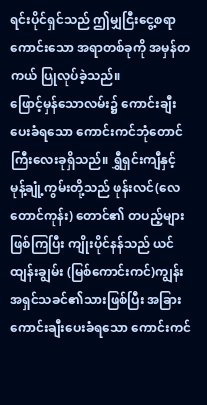ရင်းပိုင်ရှင်သည် ဤမျှငြီးငွေ့စရာကောင်းသော အရာတစ်ခုကို အမှန်တကယ် ပြုလုပ်ခဲ့သည်။
ဖြောင့်မှန်သောလမ်း၌ ကောင်းချီးပေးခံရသော ကောင်းကင်ဘုံတောင်ကြီးလေးခုရှိသည်။ ရွှီရှင်းကျီနှင့် မုန့်ချုံ့ကွမ်းတို့သည် ဖုန်းလင်(လေတောင်ကုန်း) တောင်၏ တပည့်များဖြစ်ကြပြီး ကျိုးပိုင်နန်သည် ယင်ထျန်းချွမ်း (မြစ်ကောင်းကင်)ကျွန်း အရှင်သခင်၏သားဖြစ်ပြီး အခြားကောင်းချီးပေးခံရသော ကောင်းကင်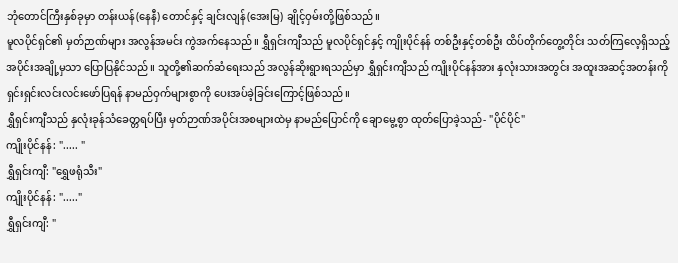ဘုံတောင်ကြီးနှစ်ခုမှာ တန်းယန်(နေနီ) တောင်နှင့် ချင်းလျန်(အေးမြ) ချိုင့်ဝှမ်းတို့ဖြစ်သည်။
မူလပိုင်ရှင်၏ မှတ်ဉာဏ်များ အလွန်အမင်း ကွဲအက်နေသည်။ ရွှီရှင်းကျီသည် မူလပိုင်ရှင်နှင့် ကျိုးပိုင်နန် တစ်ဦးနှင့်တစ်ဦး ထိပ်တိုက်တွေ့တိုင်း သတ်ကြလေ့ရှိသည့် အပိုင်းအချို့မှသာ ပြောပြနိုင်သည်။ သူတို့၏ဆက်ဆံရေးသည် အလွန်ဆိုးရွားရသည်မှာ ရွှီရှင်းကျီသည် ကျိုးပိုင်နန်အား နှလုံးသားအတွင်း အထူးအဆင့်အတန်းကို ရှင်းရှင်းလင်းလင်းဖော်ပြရန် နာမည်ဝှက်များစွာကို ပေးအပ်ခဲ့ခြင်းကြောင့်ဖြစ်သည်။
ရွှီရှင်းကျီသည် နှလုံးခုန်သံခေတ္တရပ်ပြီး မှတ်ဉာဏ်အပိုင်းအစများထဲမှ နာမည်ပြောင်ကို ချောမွေ့စွာ ထုတ်ပြောခဲ့သည်- "ပိုင်ပိုင်"
ကျိုးပိုင်နန်: "..... "
ရွှီရှင်းကျီ: "ရွှေဖရုံသီး"
ကျိုးပိုင်နန်: "....."
ရွှီရှင်းကျီ: "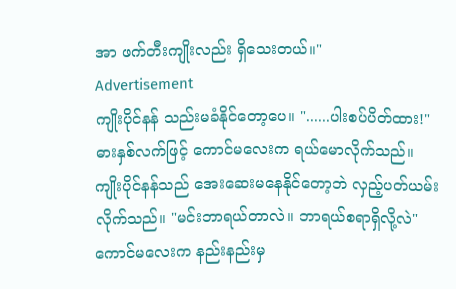အာ ဖက်တီးကျိုးလည်း ရှိသေးတယ်။"
Advertisement
ကျိုးပိုင်နန် သည်းမခံနိုင်တော့ပေ။ "......ပါးစပ်ပိတ်ထား!"
ဓားနှစ်လက်ဖြင့် ကောင်မလေးက ရယ်မောလိုက်သည်။
ကျိုးပိုင်နန်သည် အေးဆေးမနေနိုင်တော့ဘဲ လှည့်ပတ်ယမ်းလိုက်သည်။ "မင်းဘာရယ်တာလဲ။ ဘာရယ်စရာရှိလို့လဲ"
ကောင်မလေးက နည်းနည်းမှ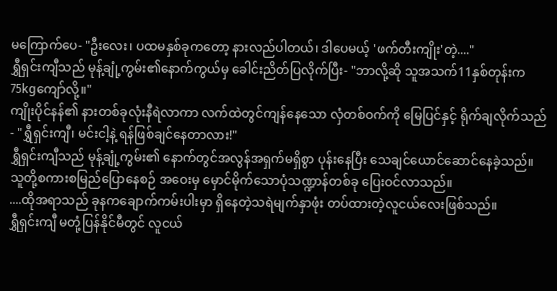မကြောက်ပေ- "ဦးလေး၊ ပထမနှစ်ခုကတော့ နားလည်ပါတယ်၊ ဒါပေမယ့် 'ဖက်တီးကျိုး'တဲ့...."
ရွှီရှင်းကျီသည် မုန့်ချုံ့ကွမ်း၏နောက်ကွယ်မှ ခေါင်းညိတ်ပြလိုက်ပြီး- "ဘာလို့ဆို သူအသက်11နှစ်တုန်းက 75kgကျော်လို့။"
ကျိုးပိုင်နန်၏ နားတစ်ခုလုံးနီရဲလာကာ လက်ထဲတွင်ကျန်နေသော လှံတစ်ဝက်ကို မြေပြင်နှင့် ရိုက်ချလိုက်သည်- "ရွှီရှင်းကျီ၊ မင်းငါ့နဲ့ ရန်ဖြစ်ချင်နေတာလား!"
ရွှီရှင်းကျီသည် မုန့်ချုံ့ကွမ်း၏ နောက်တွင်အလွန်အရှက်မရှိစွာ ပုန်းနေပြီး သေချင်ယောင်ဆောင်နေခဲ့သည်။
သူတို့စကားစမြည်ပြောနေစဉ် အဝေးမှ မှောင်မိုက်သောပုံသဏ္ဍာန်တစ်ခု ပြေးဝင်လာသည်။
....ထိုအရာသည် ခုနကချောက်ကမ်းပါးမှာ ရှိနေတဲ့သရဲမျက်နှာဖုံး တပ်ထားတဲ့လူငယ်လေးဖြစ်သည်။
ရွှီရှင်းကျီ မတုံ့ပြန်နိုင်မီတွင် လူငယ်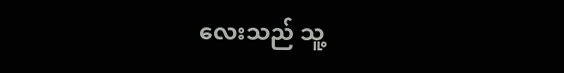လေးသည် သူ့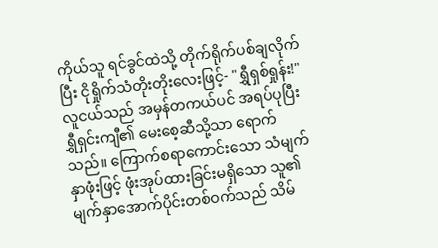ကိုယ်သူ ရင်ခွင်ထဲသို့ တိုက်ရိုက်ပစ်ချလိုက်ပြီး ငိုရှိုက်သံတိုးတိုးလေးဖြင့်- "ရွှီရှစ်ရှုန်း!"
လူငယ်သည် အမှန်တကယ်ပင် အရပ်ပုပြီး ရွှီရှင်းကျီ၏ မေးစေ့ဆီသို့သာ ရောက်သည်။ ကြောက်စရာကောင်းသော သံမျက်နှာဖုံးဖြင့် ဖုံးအုပ်ထားခြင်းမရှိသော သူ၏မျက်နှာအောက်ပိုင်းတစ်ဝက်သည် သိမ်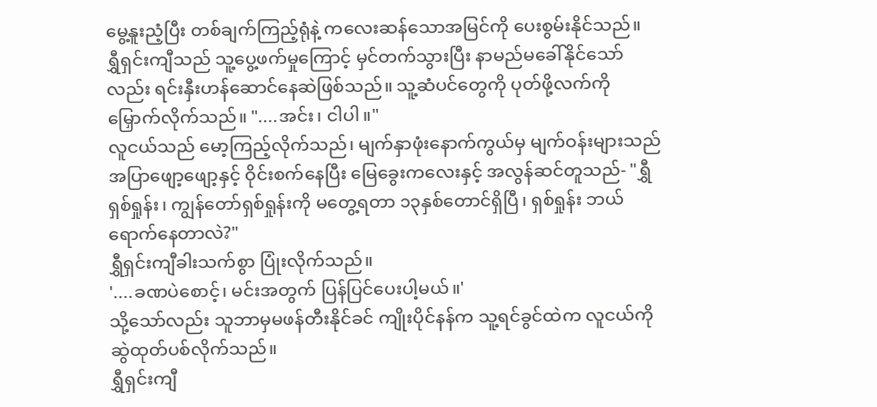မွေ့နူးညံ့ပြီး တစ်ချက်ကြည့်ရုံနဲ့ ကလေးဆန်သောအမြင်ကို ပေးစွမ်းနိုင်သည်။
ရွှီရှင်းကျီသည် သူ့ပွေ့ဖက်မှုကြောင့် မှင်တက်သွားပြီး နာမည်မခေါ်နိုင်သော်လည်း ရင်းနှီးဟန်ဆောင်နေဆဲဖြစ်သည်။ သူ့ဆံပင်တွေကို ပုတ်ဖို့လက်ကို မြှောက်လိုက်သည်။ "....အင်း၊ ငါပါ။"
လူငယ်သည် မော့ကြည့်လိုက်သည်၊ မျက်နှာဖုံးနောက်ကွယ်မှ မျက်ဝန်းများသည် အပြာဖျော့ဖျော့နှင့် ဝိုင်းစက်နေပြီး မြေခွေးကလေးနှင့် အလွန်ဆင်တူသည်- "ရွှီရှစ်ရှုန်း၊ ကျွန်တော်ရှစ်ရှုန်းကို မတွေ့ရတာ ၁၃နှစ်တောင်ရှိပြီ၊ ရှစ်ရှုန်း ဘယ်ရောက်နေတာလဲ?"
ရွှီရှင်းကျီခါးသက်စွာ ပြုံးလိုက်သည်။
'....ခဏပဲစောင့်၊ မင်းအတွက် ပြန်ပြင်ပေးပါ့မယ်။'
သို့သော်လည်း သူဘာမှမဖန်တီးနိုင်ခင် ကျိုးပိုင်နန်က သူ့ရင်ခွင်ထဲက လူငယ်ကိုဆွဲထုတ်ပစ်လိုက်သည်။
ရွှီရှင်းကျီ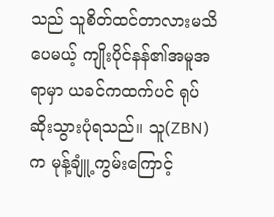သည် သူစိတ်ထင်တာလားမသိပေမယ့် ကျိုးပိုင်နန်၏အမူအရာမှာ ယခင်ကထက်ပင် ရုပ်ဆိုးသွားပုံရသည်။ သူ(ZBN)က မုန့်ချူံ့ကွမ်းကြောင့်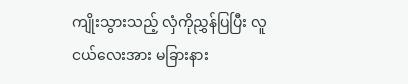ကျိုးသွားသည့် လှံကိုညွှန်ပြပြီး လူငယ်လေးအား မခြားနား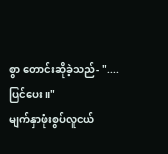စွာ တောင်းဆိုခဲ့သည်- "....ပြင်ပေး။"
မျက်နှာဖုံးစွပ်လူငယ်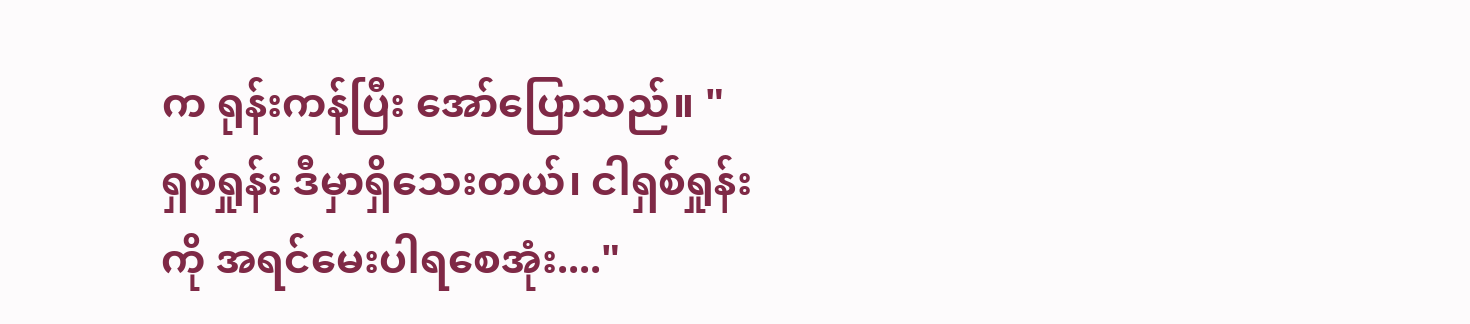က ရုန်းကန်ပြီး အော်ပြောသည်။ "ရှစ်ရှုန်း ဒီမှာရှိသေးတယ်၊ ငါရှစ်ရှုန်းကို အရင်မေးပါရစေအုံး...."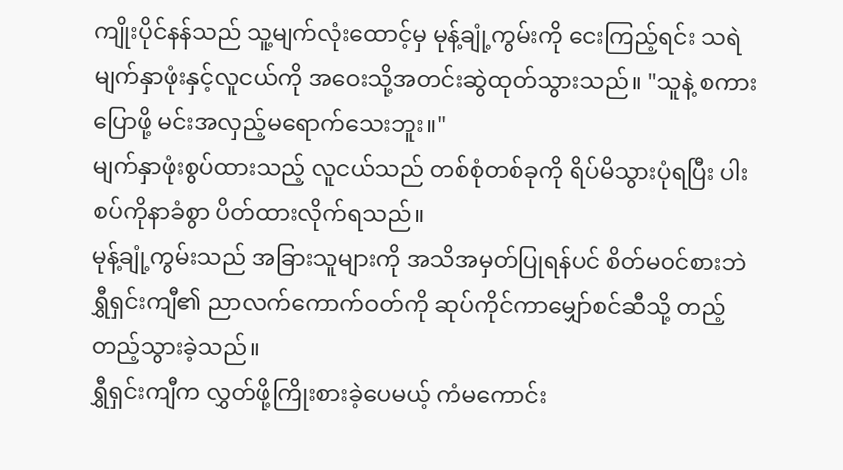ကျိုးပိုင်နန်သည် သူ့မျက်လုံးထောင့်မှ မုန့်ချုံ့ကွမ်းကို ငေးကြည့်ရင်း သရဲမျက်နှာဖုံးနှင့်လူငယ်ကို အဝေးသို့အတင်းဆွဲထုတ်သွားသည်။ "သူနဲ့ စကားပြောဖို့ မင်းအလှည့်မရောက်သေးဘူး။"
မျက်နှာဖုံးစွပ်ထားသည့် လူငယ်သည် တစ်စုံတစ်ခုကို ရိပ်မိသွားပုံရပြီး ပါးစပ်ကိုနာခံစွာ ပိတ်ထားလိုက်ရသည်။
မုန့်ချုံ့ကွမ်းသည် အခြားသူများကို အသိအမှတ်ပြုရန်ပင် စိတ်မ၀င်စားဘဲ ရွှီရှင်းကျီ၏ ညာလက်ကောက်ဝတ်ကို ဆုပ်ကိုင်ကာမျှော်စင်ဆီသို့ တည့်တည့်သွားခဲ့သည်။
ရွှီရှင်းကျီက လွှတ်ဖို့ကြိုးစားခဲ့ပေမယ့် ကံမကောင်း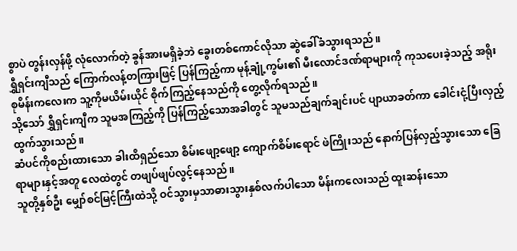စွာပဲ တွန်းလှန်ဖို့ လုံလောက်တဲ့ ခွန်အားမရှိခဲ့ဘဲ ခွေးတစ်ကောင်လိုသာ ဆွဲခေါ်ခံသွားရသည်။
ရွှီရှင်းကျီသည် ကြောက်လန့်တကြားဖြင့် ပြန်ကြည့်ကာ မုန့်ချုံ့ကွမ်း၏ မီးလောင်ဒဏ်ရာများကို ကုသပေးခဲ့သည့် အရိုးစုမိန်းကလေးက သူ့ကိုမယိမ်းယိုင် စိုက်ကြည့်နေသည်ကို တွေ့လိုက်ရသည်။
သို့သော် ရွှီရှင်းကျီက သူမအကြည့်ကို ပြန်ကြည့်သောအခါတွင် သူမသည်ချက်ချင်းပင် ပျာယာခတ်ကာ ခေါင်းငုံ့ပြီးလှည့်ထွက်သွားသည်။
ဆံပင်ကိုစည်းထားသော ခါးထိရှည်သော စိမ်းဖျော့ဖျော့ ကျောက်စိမ်းရောင် ဖဲကြိုးသည် နောက်ပြန်လှည့်သွားသော ခြေရာများနှင့်အတူ လေထဲတွင် တဖျပ်ဖျပ်လွင့်နေသည်။
သူတို့နှစ်ဦး မျှော်စင်မြင့်ကြီးထဲသို့ ဝင်သွားမှသာဓားသွားနှစ်လက်ပါသော မိန်းကလေးသည် ထူးဆန်းသော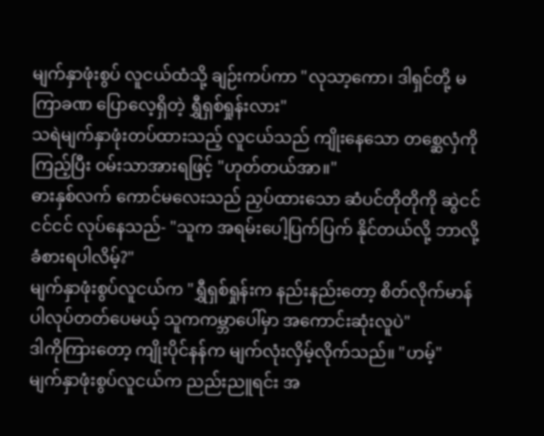မျက်နှာဖုံးစွပ် လူငယ်ထံသို့ ချဉ်းကပ်ကာ "လုသာ့ကော၊ ဒါရှင်တို့ မကြာခဏ ပြောလေ့ရှိတဲ့ ရွှီရှစ်ရှုန်းလား"
သရဲမျက်နှာဖုံးတပ်ထားသည့် လူငယ်သည် ကျိုးနေသော တစ္ဆေလှံကို ကြည့်ပြီး ဝမ်းသာအားရဖြင့် "ဟုတ်တယ်အာ။"
ဓားနှစ်လက် ကောင်မလေးသည် ညှပ်ထားသော ဆံပင်တိုတိုကို ဆွဲငင်ငင်ငင် လုပ်နေသည်- "သူက အရမ်းပေါ့ပြက်ပြက် နိုင်တယ်လို့ ဘာလို့ခံစားရပါလိမ့်?"
မျက်နှာဖုံးစွပ်လူငယ်က "ရွှီရှစ်ရှုန်းက နည်းနည်းတော့ စိတ်လိုက်မာန်ပါလုပ်တတ်ပေမယ့် သူကကမ္ဘာပေါ်မှာ အကောင်းဆုံးလူပဲ"
ဒါကိုကြားတော့ ကျိုးပိုင်နန်က မျက်လုံးလှိမ့်လိုက်သည်။ "ဟမ့်"
မျက်နှာဖုံးစွပ်လူငယ်က ညည်းညူရင်း အ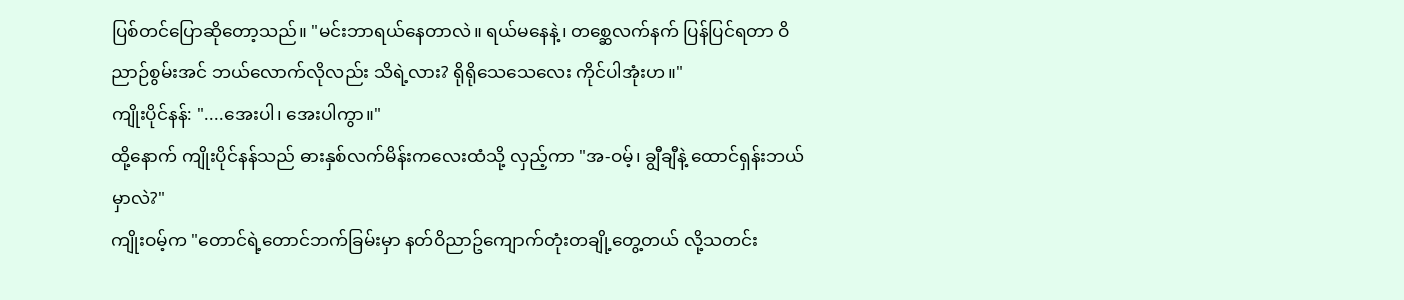ပြစ်တင်ပြောဆိုတော့သည်။ "မင်းဘာရယ်နေတာလဲ။ ရယ်မနေနဲ့၊ တစ္ဆေလက်နက် ပြန်ပြင်ရတာ ဝိညာဉ်စွမ်းအင် ဘယ်လောက်လိုလည်း သိရဲ့လား? ရိုရိုသေသေလေး ကိုင်ပါအုံးဟ။"
ကျိုးပိုင်နန်: "....အေးပါ၊ အေးပါကွာ။"
ထို့နောက် ကျိုးပိုင်နန်သည် ဓားနှစ်လက်မိန်းကလေးထံသို့ လှည့်ကာ "အ-ဝမ့်၊ ချွီချီနဲ့ ထောင်ရှန်းဘယ်မှာလဲ?"
ကျိုးဝမ့်က "တောင်ရဲ့တောင်ဘက်ခြမ်းမှာ နတ်ဝိညာဥ်ကျောက်တုံးတချို့တွေ့တယ် လို့သတင်း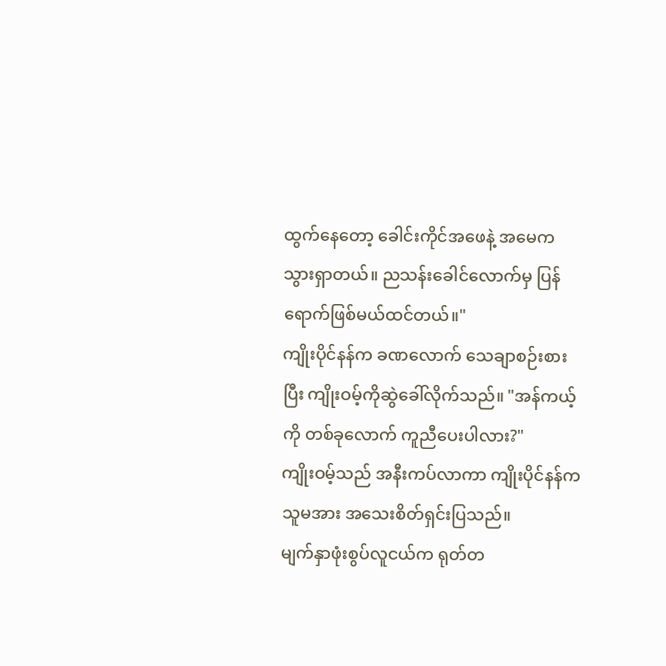ထွက်နေတော့ ခေါင်းကိုင်အဖေနဲ့ အမေကသွားရှာတယ်။ ညသန်းခေါင်လောက်မှ ပြန်ရောက်ဖြစ်မယ်ထင်တယ်။"
ကျိုးပိုင်နန်က ခဏလောက် သေချာစဉ်းစားပြီး ကျိုးဝမ့်ကိုဆွဲခေါ်လိုက်သည်။ "အန်ကယ့်ကို တစ်ခုလောက် ကူညီပေးပါလား?"
ကျိုးဝမ့်သည် အနီးကပ်လာကာ ကျိုးပိုင်နန်ကသူမအား အသေးစိတ်ရှင်းပြသည်။
မျက်နှာဖုံးစွပ်လူငယ်က ရုတ်တ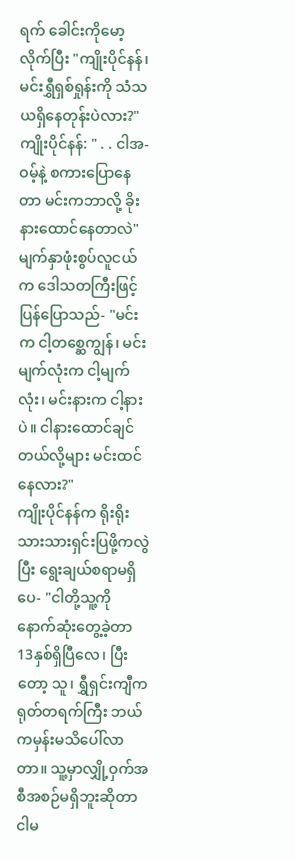ရက် ခေါင်းကိုမော့လိုက်ပြီး "ကျိုးပိုင်နန်၊ မင်းရွှီရှစ်ရှုန်းကို သံသယရှိနေတုန်းပဲလား?"
ကျိုးပိုင်နန်: " . . ငါအ-ဝမ့်နဲ့ စကားပြောနေတာ မင်းကဘာလို့ ခိုးနားထောင်နေတာလဲ"
မျက်နှာဖုံးစွပ်လူငယ်က ဒေါသတကြီးဖြင့် ပြန်ပြောသည်- "မင်းက ငါ့တစ္ဆေကျွန်၊ မင်းမျက်လုံးက ငါ့မျက်လုံး၊ မင်းနားက ငါ့နားပဲ။ ငါနားထောင်ချင်တယ်လို့များ မင်းထင်နေလား?"
ကျိုးပိုင်နန်က ရိုးရိုးသားသားရှင်းပြဖို့ကလွဲပြီး ရွေးချယ်စရာမရှိပေ- "ငါတို့သူ့ကို နောက်ဆုံးတွေ့ခဲ့တာ 13နှစ်ရှိပြီလေ၊ ပြီးတော့ သူ၊ ရွှီရှင်းကျီက ရုတ်တရက်ကြီး ဘယ်ကမှန်းမသိပေါ်လာတာ။ သူ့မှာလျှို့ဝှက်အစီအစဉ်မရှိဘူးဆိုတာ ငါမ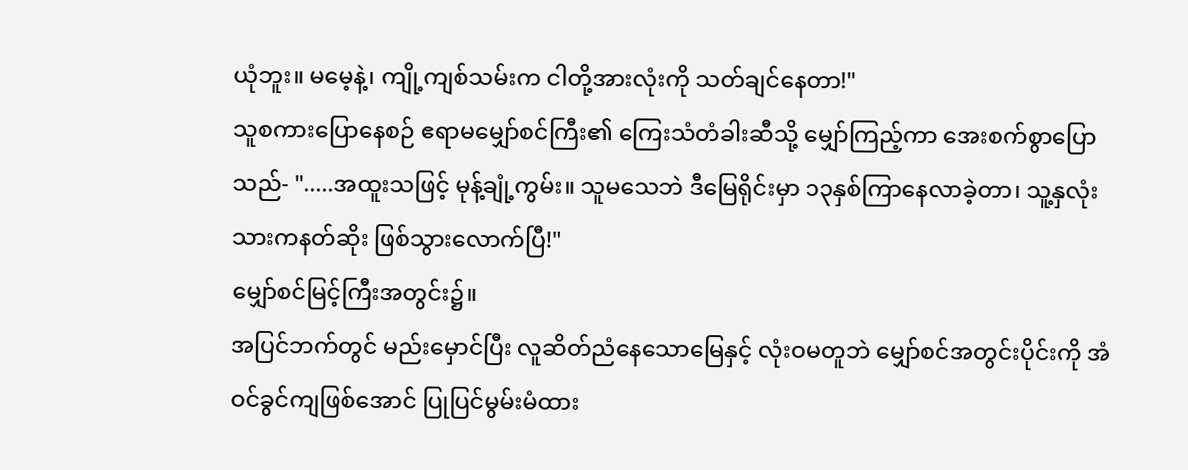ယုံဘူး။ မမေ့နဲ့၊ ကျို့ကျစ်သမ်းက ငါတို့အားလုံးကို သတ်ချင်နေတာ!"
သူစကားပြောနေစဉ် ဧရာမမျှော်စင်ကြီး၏ ကြေးသံတံခါးဆီသို့ မျှော်ကြည့်ကာ အေးစက်စွာပြောသည်- ".....အထူးသဖြင့် မုန့်ချုံ့ကွမ်း။ သူမသေဘဲ ဒီမြေရိုင်းမှာ ၁၃နှစ်ကြာနေလာခဲ့တာ၊ သူ့နှလုံးသားကနတ်ဆိုး ဖြစ်သွားလောက်ပြီ!"
မျှော်စင်မြင့်ကြီးအတွင်း၌။
အပြင်ဘက်တွင် မည်းမှောင်ပြီး လူဆိတ်ညံနေသောမြေနှင့် လုံးဝမတူဘဲ မျှော်စင်အတွင်းပိုင်းကို အံဝင်ခွင်ကျဖြစ်အောင် ပြုပြင်မွမ်းမံထား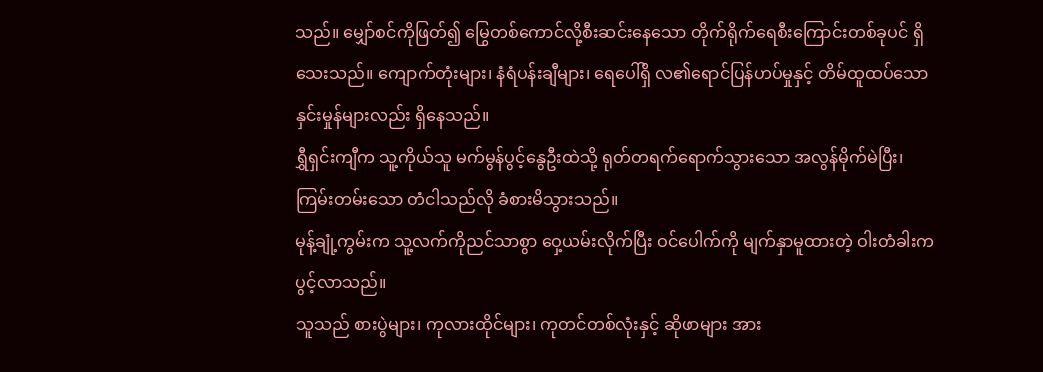သည်။ မျှော်စင်ကိုဖြတ်၍ မြွေတစ်ကောင်လို့စီးဆင်းနေသော တိုက်ရိုက်ရေစီးကြောင်းတစ်ခုပင် ရှိသေးသည်။ ကျောက်တုံးများ၊ နံရံပန်းချီများ၊ ရေပေါ်ရှိ လ၏ရောင်ပြန်ဟပ်မှုနှင့် တိမ်ထူထပ်သော နှင်းမှုန်များလည်း ရှိနေသည်။
ရွှီရှင်းကျီက သူ့ကိုယ်သူ မက်မွန်ပွင့်နွေဦးထဲသို့ ရုတ်တရက်ရောက်သွားသော အလွန်မိုက်မဲပြီး၊ ကြမ်းတမ်းသော တံငါသည်လို ခံစားမိသွားသည်။
မုန့်ချုံ့ကွမ်းက သူ့လက်ကိုညင်သာစွာ ဝှေ့ယမ်းလိုက်ပြီး ဝင်ပေါက်ကို မျက်နှာမူထားတဲ့ ဝါးတံခါးက ပွင့်လာသည်။
သူသည် စားပွဲများ၊ ကုလားထိုင်များ၊ ကုတင်တစ်လုံးနှင့် ဆိုဖာများ အား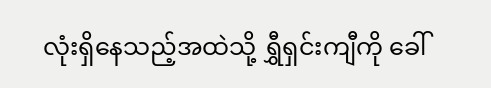လုံးရှိနေသည့်အထဲသို့ ရွှီရှင်းကျီကို ခေါ်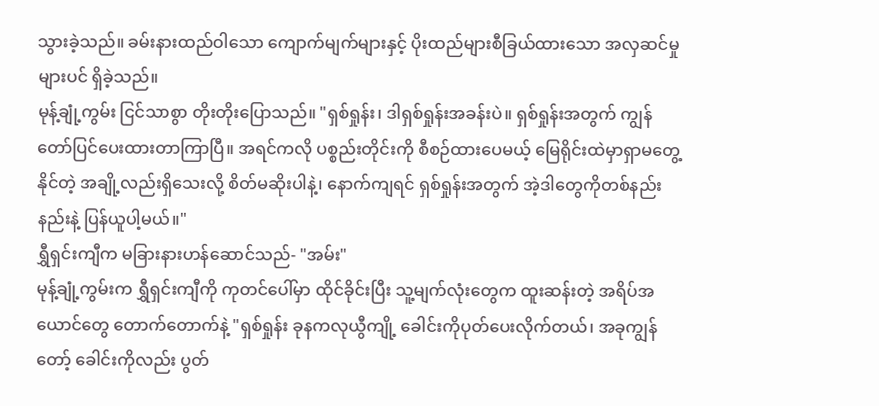သွားခဲ့သည်။ ခမ်းနားထည်ဝါသော ကျောက်မျက်များနှင့် ပိုးထည်များစီခြယ်ထားသော အလှဆင်မှုများပင် ရှိခဲ့သည်။
မုန့်ချုံ့ကွမ်း ငြင်သာစွာ တိုးတိုးပြောသည်။ "ရှစ်ရှုန်း၊ ဒါရှစ်ရှုန်းအခန်းပဲ။ ရှစ်ရှုန်းအတွက် ကျွန်တော်ပြင်ပေးထားတာကြာပြီ။ အရင်ကလို ပစ္စည်းတိုင်းကို စီစဉ်ထားပေမယ့် မြေရိုင်းထဲမှာရှာမတွေ့နိုင်တဲ့ အချို့လည်းရှိသေးလို့ စိတ်မဆိုးပါနဲ့၊ နောက်ကျရင် ရှစ်ရှုန်းအတွက် အဲ့ဒါတွေကိုတစ်နည်းနည်းနဲ့ ပြန်ယူပါ့မယ်။"
ရွှီရှင်းကျီက မခြားနားဟန်ဆောင်သည်- "အမ်း"
မုန့်ချုံ့ကွမ်းက ရွှီရှင်းကျီကို ကုတင်ပေါ်မှာ ထိုင်ခိုင်းပြီး သူ့မျက်လုံးတွေက ထူးဆန်းတဲ့ အရိပ်အယောင်တွေ တောက်တောက်နဲ့ "ရှစ်ရှုန်း ခုနကလုယွီကျို့ ခေါင်းကိုပုတ်ပေးလိုက်တယ်၊ အခုကျွန်တော့် ခေါင်းကိုလည်း ပွတ်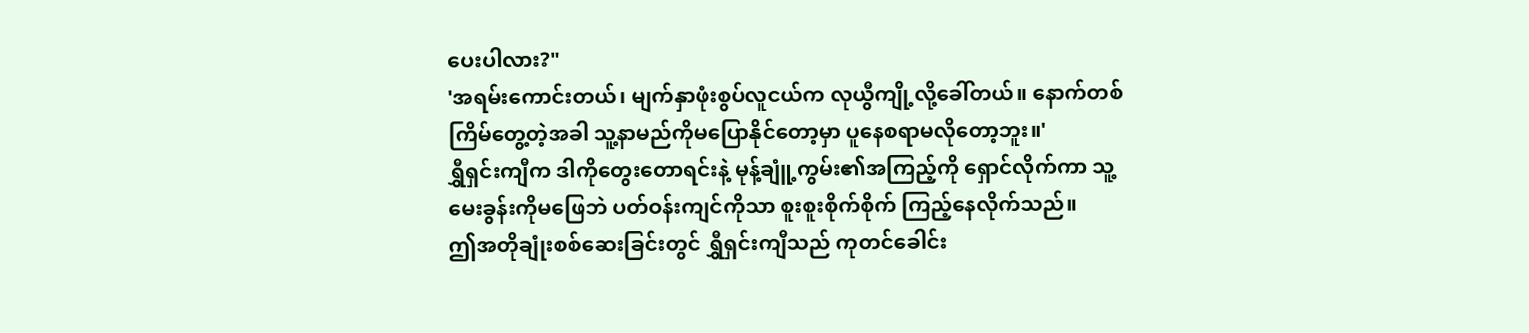ပေးပါလား?"
'အရမ်းကောင်းတယ်၊ မျက်နှာဖုံးစွပ်လူငယ်က လုယွီကျို့လို့ခေါ်တယ်။ နောက်တစ်ကြိမ်တွေ့တဲ့အခါ သူ့နာမည်ကိုမပြောနိုင်တော့မှာ ပူနေစရာမလိုတော့ဘူး။'
ရွှီရှင်းကျီက ဒါကိုတွေးတောရင်းနဲ့ မုန့်ချူံ့ကွမ်း၏အကြည့်ကို ရှောင်လိုက်ကာ သူ့မေးခွန်းကိုမဖြေဘဲ ပတ်ဝန်းကျင်ကိုသာ စူးစူးစိုက်စိုက် ကြည့်နေလိုက်သည်။
ဤအတိုချုံးစစ်ဆေးခြင်းတွင် ရွှီရှင်းကျီသည် ကုတင်ခေါင်း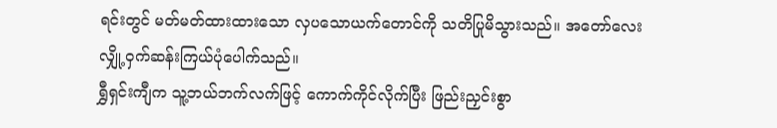ရင်းတွင် မတ်မတ်ထားထားသော လှပသောယက်တောင်ကို သတိပြုမိသွားသည်။ အတော်လေး လျှို့ဝှက်ဆန်းကြယ်ပုံပေါက်သည်။
ရွှီရှင်းကျီက သူ့ဘယ်ဘက်လက်ဖြင့် ကောက်ကိုင်လိုက်ပြီး ဖြည်းညှင်းစွာ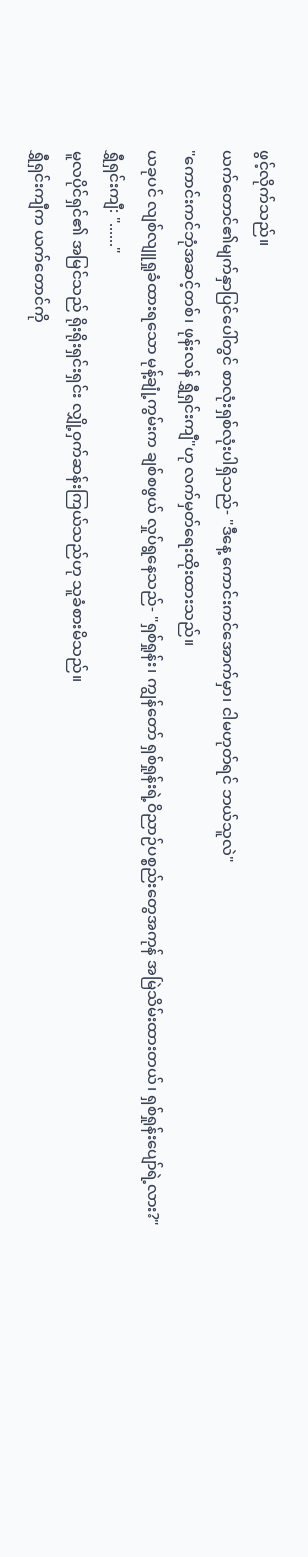ဖွင့်လိုက်သည်။
ယက်တောင်၏မျက်နှာပြင်ပေါ်တွင် စာလုံးရှစ်လုံးပါရှိသည်- "ဒီနေ့ ကောင်းကင်အောက်မှာ၊ ငါမဟုတ်ရင် ဘယ်သူလဲ"
"ကောင်းကင်ဘုံအဆင့်တစ်၊ ဖုန်းလန် ရွှီရှင်းကျီ"ဟု လက်မှတ်ရေးထိုးထားသည်။
ယခုပင် လျစ်လျူရှုခံထားရသော မုန့်ချုံ့ကွမ်းက ချစ်စဖွယ် လှုပ်ရွနေသည်- "ရှစ်ရှုန်း၊ ကျွန်တော် ရှစ်ရှုန်းရဲ့ဝိညာဉ်ပစ္စည်းတွေအကုန် အမြဲသိမ်းထားတယ်၊ ရှစ်ရှုန်းပျော်ရဲ့လား?"
ရွှီရှင်းကျီ: "......"
မူလပိုင်ရှင်၏ အမြင်သည် ရိုးရိုးရှင်းရှင်း လျှို့ဝှက်ဆန်းကြယ်သည်ဟု သူခံစားမိသည်။
ရွှီရှင်းကျီက ယက်တောင်ကို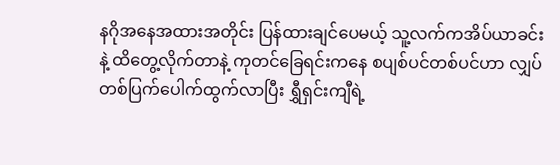နဂိုအနေအထားအတိုင်း ပြန်ထားချင်ပေမယ့် သူ့လက်ကအိပ်ယာခင်းနဲ့ ထိတွေ့လိုက်တာနဲ့ ကုတင်ခြေရင်းကနေ စပျစ်ပင်တစ်ပင်ဟာ လျှပ်တစ်ပြက်ပေါက်ထွက်လာပြီး ရွှီရှင်းကျီရဲ့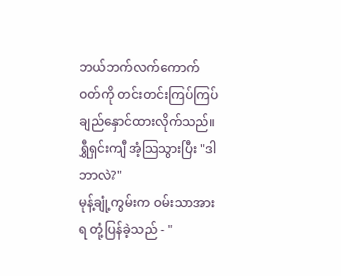ဘယ်ဘက်လက်ကောက်ဝတ်ကို တင်းတင်းကြပ်ကြပ် ချည်နှောင်ထားလိုက်သည်။
ရွှီရှင်းကျီ အံ့သြသွားပြီး "ဒါဘာလဲ?"
မုန့်ချုံ့ကွမ်းက ဝမ်းသာအားရ တုံ့ပြန်ခဲ့သည် - "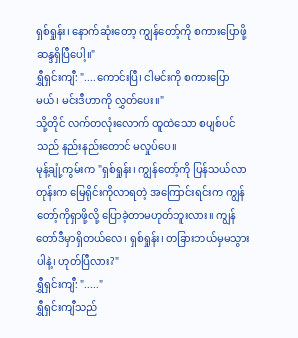ရှစ်ရှုန်း၊ နောက်ဆုံးတော့ ကျွန်တော့်ကို စကားပြောဖို့ ဆန္ဒရှိပြီပေါ့။"
ရွှီရှင်းကျီ: "....ကောင်းပြီ၊ ငါမင်းကို စကားပြောမယ်၊ မင်းဒီဟာကို လွှတ်ပေး။"
သို့တိုင် လက်တလုံးလောက် ထူထဲသော စပျစ်ပင်သည် နည်းနည်းတောင် မလှုပ်ပေ။
မုန့်ချုံ့ကွမ်းက "ရှစ်ရှုန်း၊ ကျွန်တော့်ကို ပြန်သယ်လာတုန်းက မြေရိုင်းကိုလာရတဲ့ အကြောင်းရင်းက ကျွန်တော့်ကိုရှာဖို့လို့ ပြောခဲ့တာမဟုတ်ဘူးလား။ ကျွန်တော်ဒီမှာရှိတယ်လေ၊ ရှစ်ရှုန်း၊ တခြားဘယ်မှမသွားပါနဲ့၊ ဟုတ်ပြီလား?"
ရွှီရှင်းကျီ: "....."
ရွှီရှင်းကျီသည်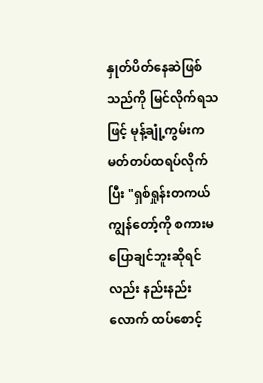နှုတ်ပိတ်နေဆဲဖြစ်သည်ကို မြင်လိုက်ရသဖြင့် မုန့်ချုံ့ကွမ်းက မတ်တပ်ထရပ်လိုက်ပြီး "ရှစ်ရှုန်းတကယ် ကျွန်တော့်ကို စကားမပြောချင်ဘူးဆိုရင်လည်း နည်းနည်းလောက် ထပ်စောင့်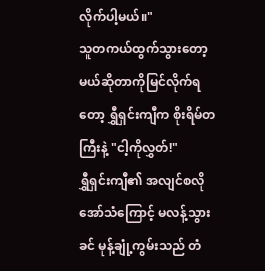လိုက်ပါ့မယ်။"
သူတကယ်ထွက်သွားတော့မယ်ဆိုတာကိုမြင်လိုက်ရတော့ ရွှီရှင်းကျီက စိုးရိမ်တကြီးနဲ့ "ငါ့ကိုလွှတ်!"
ရွှီရှင်းကျီ၏ အလျင်စလိုအော်သံကြောင့် မလန့်သွားခင် မုန့်ချုံ့ကွမ်းသည် တံ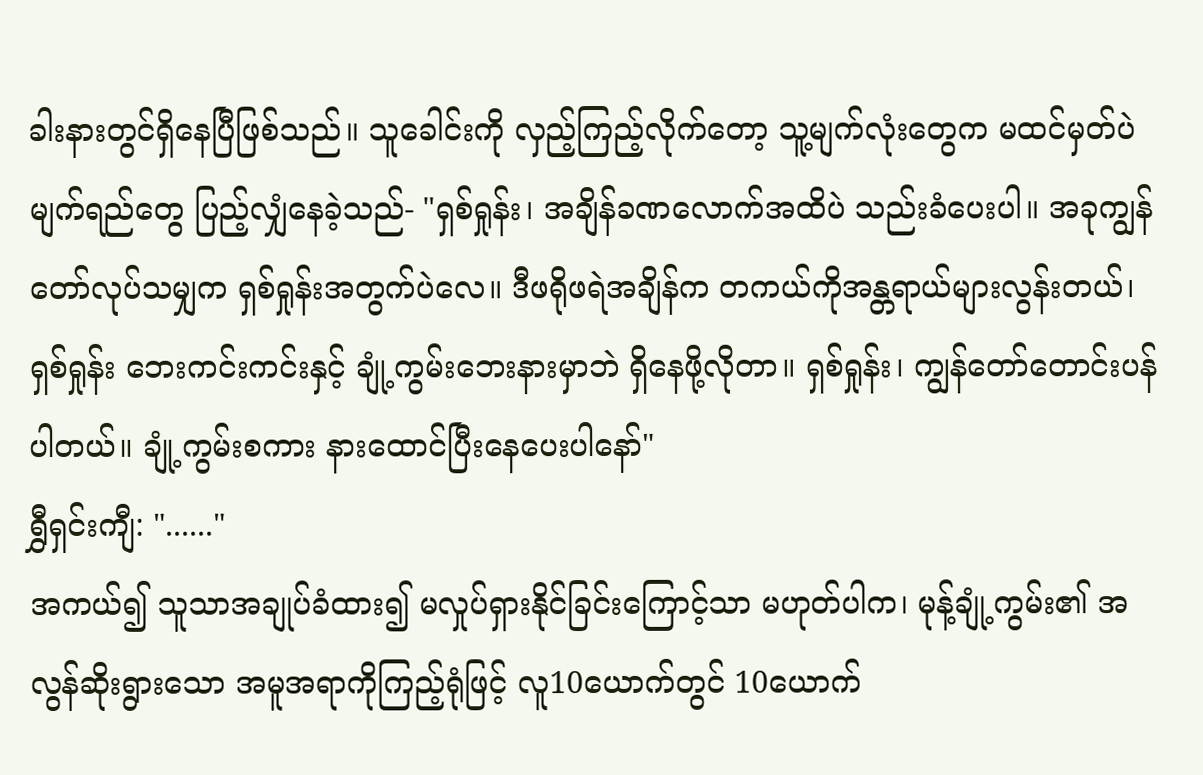ခါးနားတွင်ရှိနေပြီဖြစ်သည်။ သူခေါင်းကို လှည့်ကြည့်လိုက်တော့ သူ့မျက်လုံးတွေက မထင်မှတ်ပဲ မျက်ရည်တွေ ပြည့်လျှံနေခဲ့သည်- "ရှစ်ရှုန်း၊ အချိန်ခဏလောက်အထိပဲ သည်းခံပေးပါ။ အခုကျွန်တော်လုပ်သမျှက ရှစ်ရှုန်းအတွက်ပဲလေ။ ဒီဖရိုဖရဲအချိန်က တကယ်ကိုအန္တရာယ်များလွန်းတယ်၊ ရှစ်ရှုန်း ဘေးကင်းကင်းနှင့် ချုံ့ကွမ်းဘေးနားမှာဘဲ ရှိနေဖို့လိုတာ။ ရှစ်ရှုန်း၊ ကျွန်တော်တောင်းပန်ပါတယ်။ ချုံ့ကွမ်းစကား နားထောင်ပြီးနေပေးပါနော်"
ရွှီရှင်းကျီ: "......"
အကယ်၍ သူသာအချုပ်ခံထား၍ မလှုပ်ရှားနိုင်ခြင်းကြောင့်သာ မဟုတ်ပါက၊ မုန့်ချုံ့ကွမ်း၏ အလွန်ဆိုးရွားသော အမူအရာကိုကြည့်ရုံဖြင့် လူ10ယောက်တွင် 10ယောက်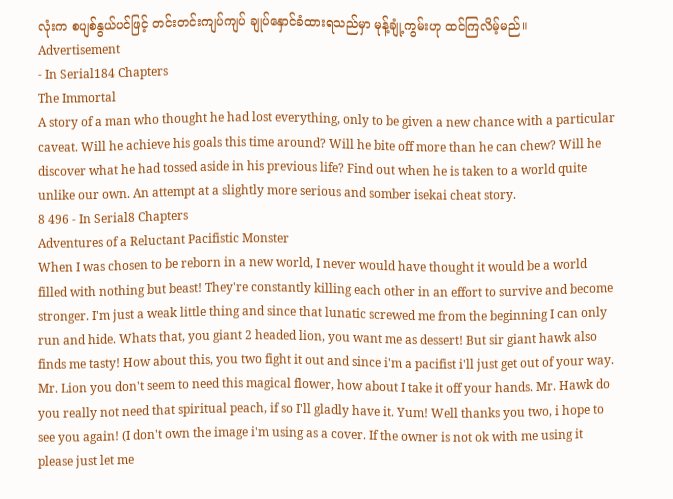လုံးက စပျစ်နွယ်ပင်ဖြင့် တင်းတင်းကျပ်ကျပ် ချုပ်နှောင်ခံထားရသည်မှာ မုန့်ချုံ့ကွမ်းဟု ထင်ကြလိမ့်မည်။
Advertisement
- In Serial184 Chapters
The Immortal
A story of a man who thought he had lost everything, only to be given a new chance with a particular caveat. Will he achieve his goals this time around? Will he bite off more than he can chew? Will he discover what he had tossed aside in his previous life? Find out when he is taken to a world quite unlike our own. An attempt at a slightly more serious and somber isekai cheat story.
8 496 - In Serial8 Chapters
Adventures of a Reluctant Pacifistic Monster
When I was chosen to be reborn in a new world, I never would have thought it would be a world filled with nothing but beast! They're constantly killing each other in an effort to survive and become stronger. I'm just a weak little thing and since that lunatic screwed me from the beginning I can only run and hide. Whats that, you giant 2 headed lion, you want me as dessert! But sir giant hawk also finds me tasty! How about this, you two fight it out and since i'm a pacifist i'll just get out of your way. Mr. Lion you don't seem to need this magical flower, how about I take it off your hands. Mr. Hawk do you really not need that spiritual peach, if so I'll gladly have it. Yum! Well thanks you two, i hope to see you again! (I don't own the image i'm using as a cover. If the owner is not ok with me using it please just let me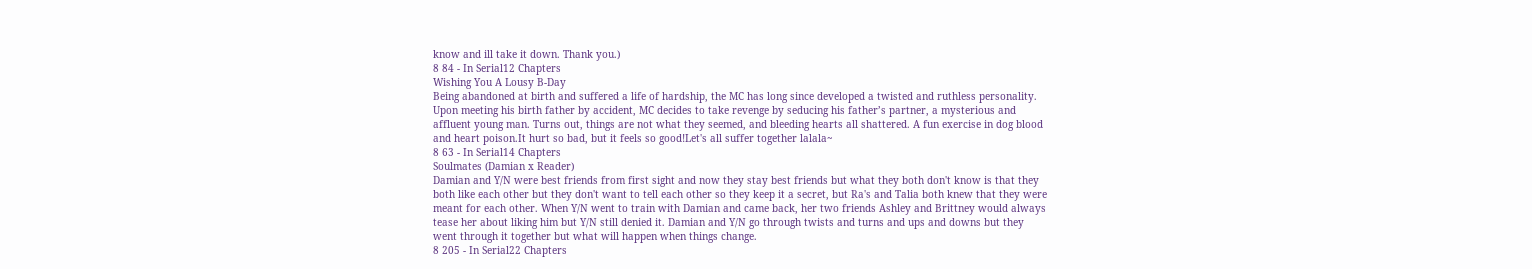know and ill take it down. Thank you.)
8 84 - In Serial12 Chapters
Wishing You A Lousy B-Day
Being abandoned at birth and suffered a life of hardship, the MC has long since developed a twisted and ruthless personality. Upon meeting his birth father by accident, MC decides to take revenge by seducing his father’s partner, a mysterious and affluent young man. Turns out, things are not what they seemed, and bleeding hearts all shattered. A fun exercise in dog blood and heart poison.It hurt so bad, but it feels so good!Let's all suffer together lalala~
8 63 - In Serial14 Chapters
Soulmates (Damian x Reader)
Damian and Y/N were best friends from first sight and now they stay best friends but what they both don't know is that they both like each other but they don't want to tell each other so they keep it a secret, but Ra's and Talia both knew that they were meant for each other. When Y/N went to train with Damian and came back, her two friends Ashley and Brittney would always tease her about liking him but Y/N still denied it. Damian and Y/N go through twists and turns and ups and downs but they went through it together but what will happen when things change.
8 205 - In Serial22 Chapters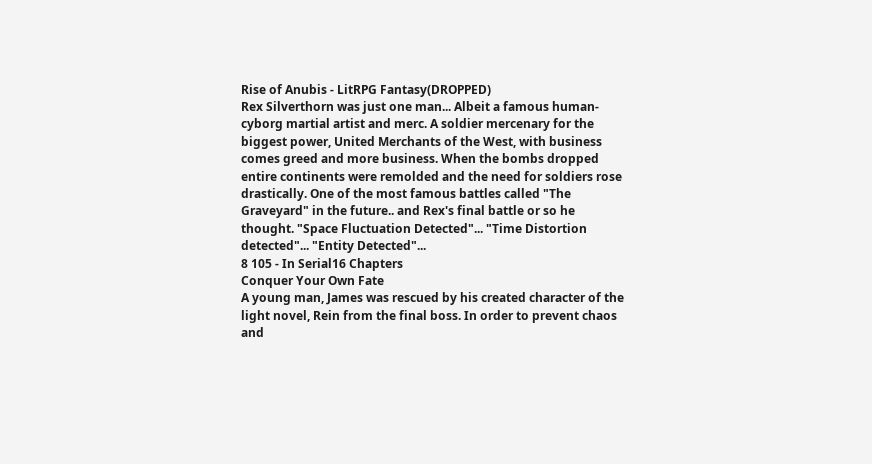Rise of Anubis - LitRPG Fantasy(DROPPED)
Rex Silverthorn was just one man... Albeit a famous human-cyborg martial artist and merc. A soldier mercenary for the biggest power, United Merchants of the West, with business comes greed and more business. When the bombs dropped entire continents were remolded and the need for soldiers rose drastically. One of the most famous battles called "The Graveyard" in the future.. and Rex's final battle or so he thought. "Space Fluctuation Detected"... "Time Distortion detected"... "Entity Detected"...
8 105 - In Serial16 Chapters
Conquer Your Own Fate
A young man, James was rescued by his created character of the light novel, Rein from the final boss. In order to prevent chaos and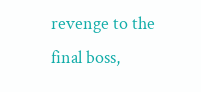revenge to the final boss,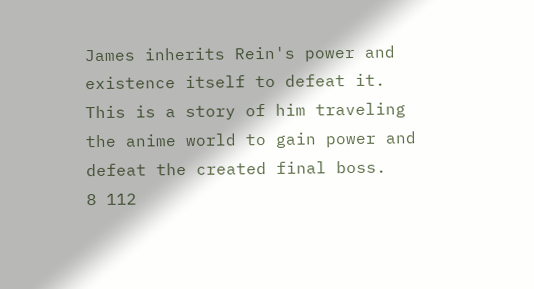James inherits Rein's power and existence itself to defeat it. This is a story of him traveling the anime world to gain power and defeat the created final boss.
8 112